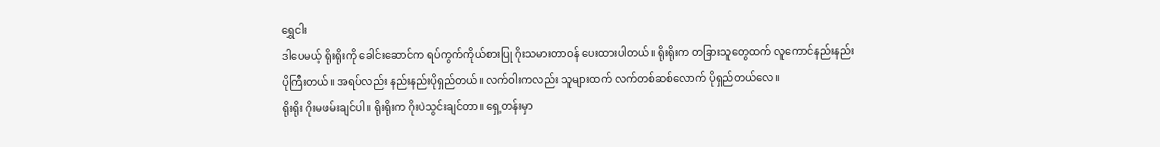ရွှေငါး
ဒါပေမယ့် ရိုးရိုးကို ခေါင်းဆောင်က ရပ်ကွက်ကိုယ်စားပြု ဂိုးသမားတာဝန် ပေးထားပါတယ်။ ရိုးရိုးက တခြားသူတွေထက် လူကောင်နည်းနည်းပိုကြီးတယ်။ အရပ်လည်း နည်းနည်းပိုရှည်တယ်။ လက်ဝါးကလည်း သူများထက် လက်တစ်ဆစ်လောက် ပိုရှည်တယ်လေ။
ရိုးရိုး ဂိုးမဖမ်းချင်ပါ။ ရိုးရိုးက ဂိုးပဲသွင်းချင်တာ။ ရှေ့တန်းမှာ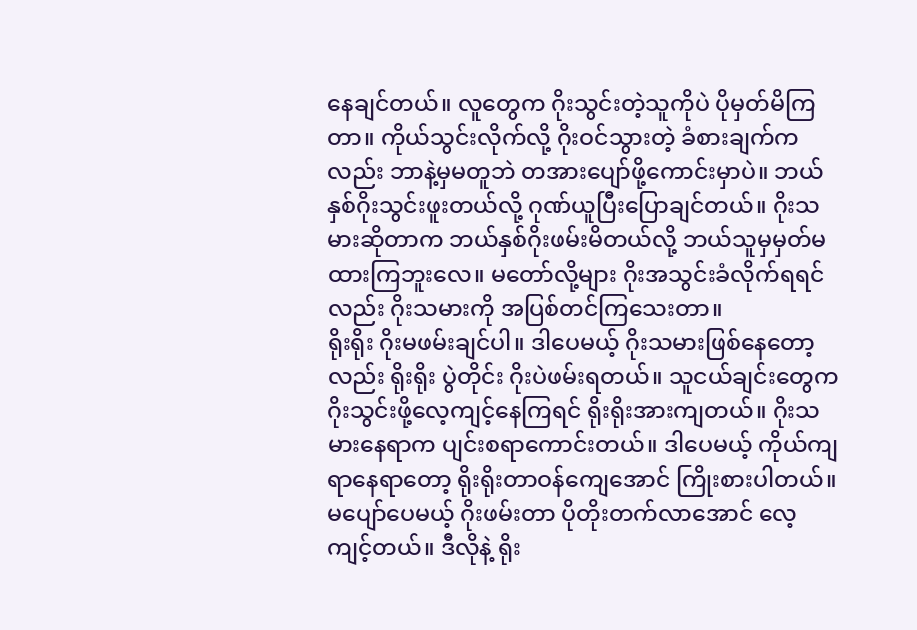နေချင်တယ်။ လူတွေက ဂိုးသွင်းတဲ့သူကိုပဲ ပိုမှတ်မိကြတာ။ ကိုယ်သွင်းလိုက်လို့ ဂိုးဝင်သွားတဲ့ ခံစားချက်ကလည်း ဘာနဲ့မှမတူဘဲ တအားပျော်ဖို့ကောင်းမှာပဲ။ ဘယ်နှစ်ဂိုးသွင်းဖူးတယ်လို့ ဂုဏ်ယူပြီးပြောချင်တယ်။ ဂိုးသမားဆိုတာက ဘယ်နှစ်ဂိုးဖမ်းမိတယ်လို့ ဘယ်သူမှမှတ်မထားကြဘူးလေ။ မတော်လို့များ ဂိုးအသွင်းခံလိုက်ရရင်လည်း ဂိုးသမားကို အပြစ်တင်ကြသေးတာ။
ရိုးရိုး ဂိုးမဖမ်းချင်ပါ။ ဒါပေမယ့် ဂိုးသမားဖြစ်နေတော့လည်း ရိုးရိုး ပွဲတိုင်း ဂိုးပဲဖမ်းရတယ်။ သူငယ်ချင်းတွေက ဂိုးသွင်းဖို့လေ့ကျင့်နေကြရင် ရိုးရိုးအားကျတယ်။ ဂိုးသမားနေရာက ပျင်းစရာကောင်းတယ်။ ဒါပေမယ့် ကိုယ်ကျရာနေရာတော့ ရိုးရိုးတာဝန်ကျေအောင် ကြိုးစားပါတယ်။ မပျော်ပေမယ့် ဂိုးဖမ်းတာ ပိုတိုးတက်လာအောင် လေ့ကျင့်တယ်။ ဒီလိုနဲ့ ရိုး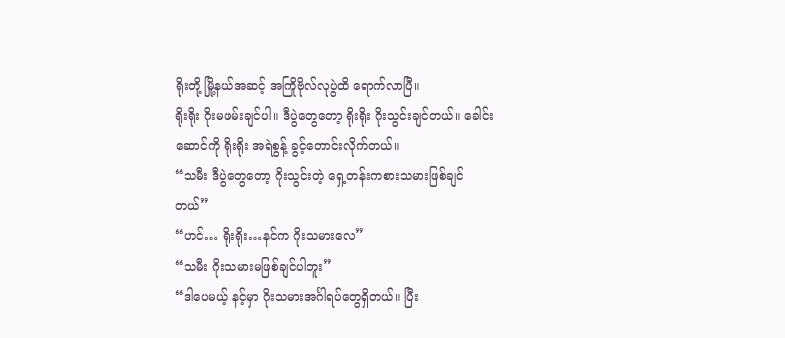ရိုးတို့ မြို့နယ်အဆင့် အကြိုဗိုလ်လုပွဲထိ ရောက်လာပြီ။
ရိုးရိုး ဂိုးမဖမ်းချင်ပါ။ ဒီပွဲတွေတော့ ရိုးရိုး ဂိုးသွင်းချင်တယ်။ ခေါင်းဆောင်ကို ရိုးရိုး အရဲစွန့် ခွင့်တောင်းလိုက်တယ်။
“သမီး ဒီပွဲတွေတော့ ဂိုးသွင်းတဲ့ ရှေ့တန်းကစားသမားဖြစ်ချင်တယ်”
“ဟင်… ရိုးရိုး…နင်က ဂိုးသမားလေ”
“သမီး ဂိုးသမားမဖြစ်ချင်ပါဘူး”
“ဒါပေမယ့် နင့်မှာ ဂိုးသမားအင်္ဂါရပ်တွေရှိတယ်။ ပြီး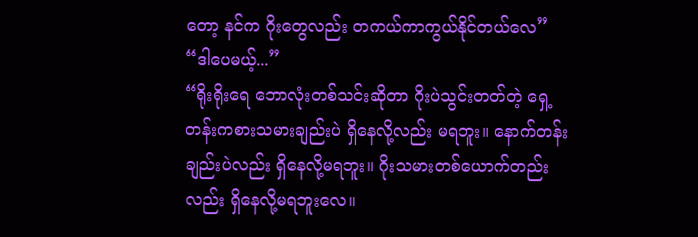တော့ နင်က ဂိုးတွေလည်း တကယ်ကာကွယ်နိုင်တယ်လေ”
“ဒါပေမယ့်...”
“ရိုးရိုးရေ ဘောလုံးတစ်သင်းဆိုတာ ဂိုးပဲသွင်းတတ်တဲ့ ရှေ့တန်းကစားသမားချည်းပဲ ရှိနေလို့လည်း မရဘူး။ နောက်တန်းချည်းပဲလည်း ရှိနေလို့မရဘူး။ ဂိုးသမားတစ်ယောက်တည်းလည်း ရှိနေလို့မရဘူးလေ။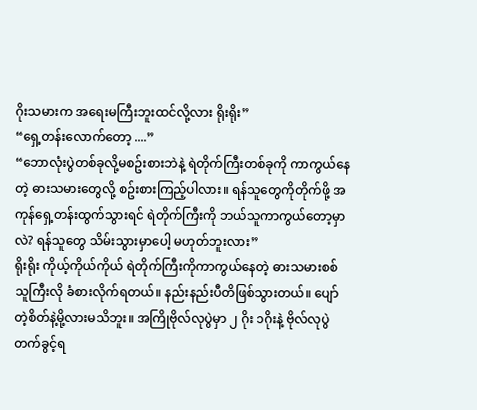ဂိုးသမားက အရေးမကြီးဘူးထင်လို့လား ရိုးရိုး”
“ရှေ့တန်းလောက်တော့ ....”
“ဘောလုံးပွဲတစ်ခုလို့မစဥ်းစားဘဲနဲ့ ရဲတိုက်ကြီးတစ်ခုကို ကာကွယ်နေတဲ့ ဓားသမားတွေလို့ စဥ်းစားကြည့်ပါလား။ ရန်သူတွေကိုတိုက်ဖို့ အကုန်ရှေ့တန်းထွက်သွားရင် ရဲတိုက်ကြီးကို ဘယ်သူကာကွယ်တော့မှာလဲ? ရန်သူတွေ သိမ်းသွားမှာပေါ့ မဟုတ်ဘူးလား”
ရိုးရိုး ကိုယ့်ကိုယ်ကိုယ် ရဲတိုက်ကြီးကိုကာကွယ်နေတဲ့ ဓားသမားစစ်သူကြီးလို ခံစားလိုက်ရတယ်။ နည်းနည်းပီတိဖြစ်သွားတယ်။ ပျော်တဲ့စိတ်နဲ့မို့လားမသိဘူး။ အကြိုဗိုလ်လုပွဲမှာ ၂ ဂိုး ၁ဂိုးနဲ့ ဗိုလ်လုပွဲတက်ခွင့်ရ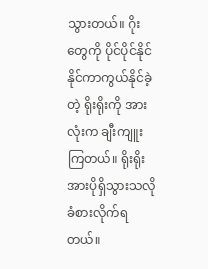သွားတယ်။ ဂိုးတွေကို ပိုင်ပိုင်နိုင်နိုင်ကာကွယ်နိုင်ခဲ့တဲ့ ရိုးရိုးကို အားလုံးက ချီးကျူးကြတယ်။ ရိုးရိုး အားပိုရှိသွားသလို ခံစားလိုက်ရတယ်။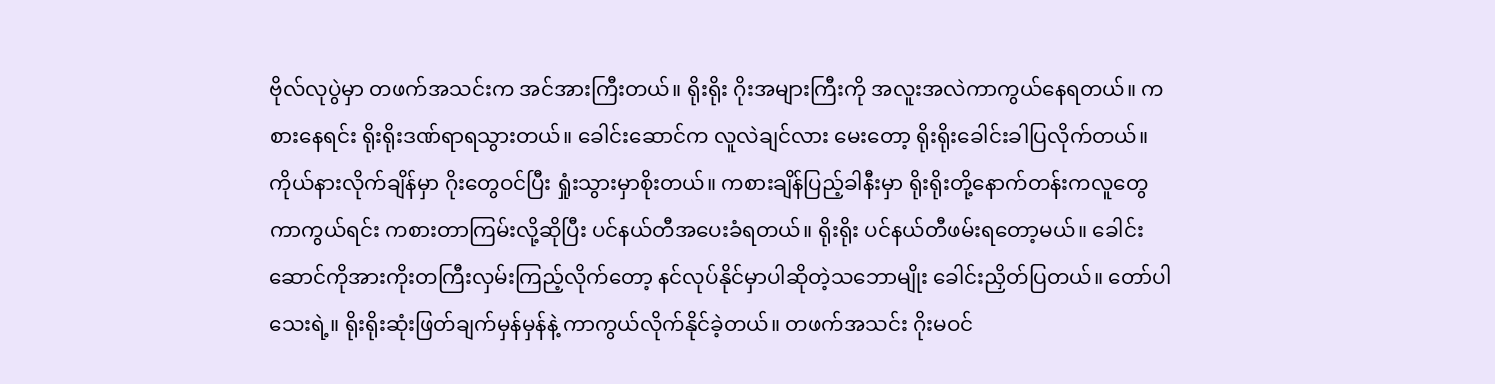ဗိုလ်လုပွဲမှာ တဖက်အသင်းက အင်အားကြီးတယ်။ ရိုးရိုး ဂိုးအများကြီးကို အလူးအလဲကာကွယ်နေရတယ်။ ကစားနေရင်း ရိုးရိုးဒဏ်ရာရသွားတယ်။ ခေါင်းဆောင်က လူလဲချင်လား မေးတော့ ရိုးရိုးခေါင်းခါပြလိုက်တယ်။ ကိုယ်နားလိုက်ချိန်မှာ ဂိုးတွေဝင်ပြီး ရှုံးသွားမှာစိုးတယ်။ ကစားချိန်ပြည့်ခါနီးမှာ ရိုးရိုးတို့နောက်တန်းကလူတွေ ကာကွယ်ရင်း ကစားတာကြမ်းလို့ဆိုပြီး ပင်နယ်တီအပေးခံရတယ်။ ရိုးရိုး ပင်နယ်တီဖမ်းရတော့မယ်။ ခေါင်းဆောင်ကိုအားကိုးတကြီးလှမ်းကြည့်လိုက်တော့ နင်လုပ်နိုင်မှာပါဆိုတဲ့သဘောမျိုး ခေါင်းညှိတ်ပြတယ်။ တော်ပါသေးရဲ့။ ရိုးရိုးဆုံးဖြတ်ချက်မှန်မှန်နဲ့ ကာကွယ်လိုက်နိုင်ခဲ့တယ်။ တဖက်အသင်း ဂိုးမဝင်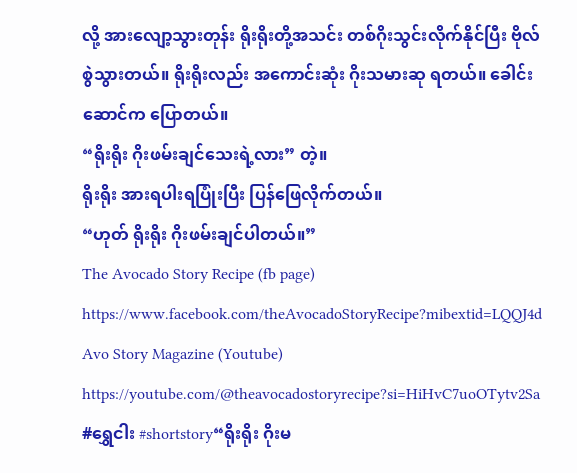လို့ အားလျော့သွားတုန်း ရိုးရိုးတို့အသင်း တစ်ဂိုးသွင်းလိုက်နိုင်ပြီး ဗိုလ်စွဲသွားတယ်။ ရိုးရိုးလည်း အကောင်းဆုံး ဂိုးသမားဆု ရတယ်။ ခေါင်းဆောင်က ပြောတယ်။
“ရိုးရိုး ဂိုးဖမ်းချင်သေးရဲ့လား” တဲ့။
ရိုးရိုး အားရပါးရပြုံးပြီး ပြန်ဖြေလိုက်တယ်။
“ဟုတ် ရိုးရိုး ဂိုးဖမ်းချင်ပါတယ်။”
The Avocado Story Recipe (fb page)
https://www.facebook.com/theAvocadoStoryRecipe?mibextid=LQQJ4d
Avo Story Magazine (Youtube)
https://youtube.com/@theavocadostoryrecipe?si=HiHvC7uoOTytv2Sa
#ရွှေငါး #shortstory“ရိုးရိုး ဂိုးမ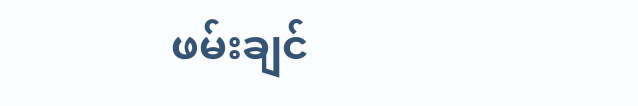ဖမ်းချင်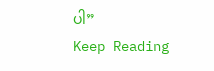ပါ”
Keep Reading